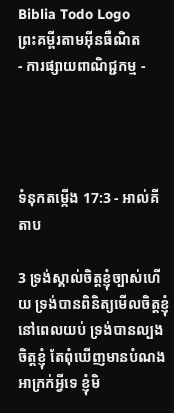Biblia Todo Logo
ព្រះគម្ពីរតាមអ៊ីនធឺណិត
- ការផ្សាយពាណិជ្ជកម្ម -




ទំនុកតម្កើង 17:3 - អាល់គីតាប

3 ទ្រង់ស្គាល់ចិត្តខ្ញុំច្បាស់ហើយ ទ្រង់បានពិនិត្យមើលចិត្តខ្ញុំនៅពេលយប់ ទ្រង់បានល្បងចិត្តខ្ញុំ តែពុំឃើញមានបំណងអាក្រក់អ្វីទេ ខ្ញុំមិ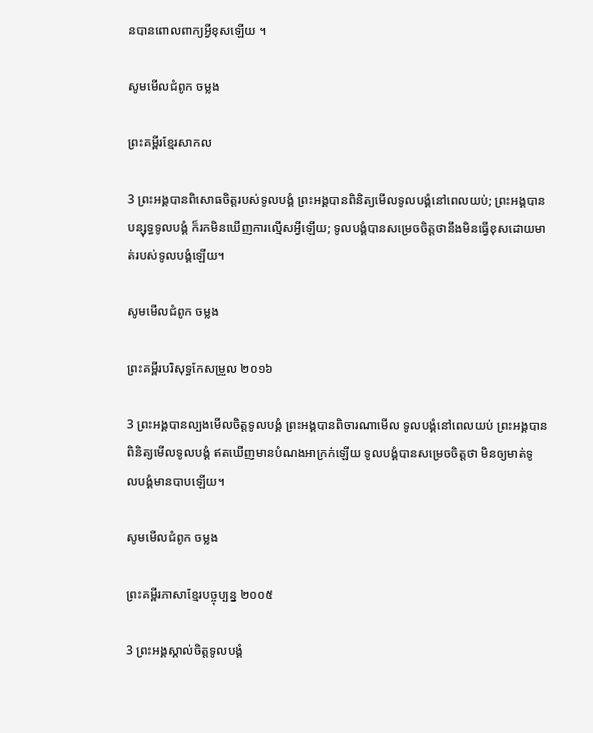នបានពោលពាក្យអ្វីខុសឡើយ ។

សូមមើលជំពូក ចម្លង

ព្រះគម្ពីរខ្មែរសាកល

3 ព្រះអង្គបានពិសោធចិត្តរបស់ទូលបង្គំ ព្រះអង្គបានពិនិត្យមើលទូលបង្គំនៅពេលយប់; ព្រះអង្គបានបន្សុទ្ធទូលបង្គំ ក៏រកមិនឃើញការល្មើសអ្វីឡើយ; ទូលបង្គំបានសម្រេចចិត្តថានឹងមិនធ្វើខុសដោយមាត់របស់ទូលបង្គំឡើយ។

សូមមើលជំពូក ចម្លង

ព្រះគម្ពីរបរិសុទ្ធកែសម្រួល ២០១៦

3 ព្រះ‌អង្គបានល្បងមើលចិត្តទូល‌បង្គំ ព្រះ‌អង្គបានពិចារណាមើល ទូល‌បង្គំនៅពេលយប់ ព្រះ‌អង្គបានពិនិត្យមើលទូល‌បង្គំ ឥតឃើញមានបំណងអាក្រក់ឡើយ ទូល‌បង្គំបានសម្រេចចិត្តថា មិនឲ្យមាត់ទូល‌បង្គំមានបាបឡើយ។

សូមមើលជំពូក ចម្លង

ព្រះគម្ពីរភាសាខ្មែរបច្ចុប្បន្ន ២០០៥

3 ព្រះអង្គស្គាល់ចិត្តទូលបង្គំ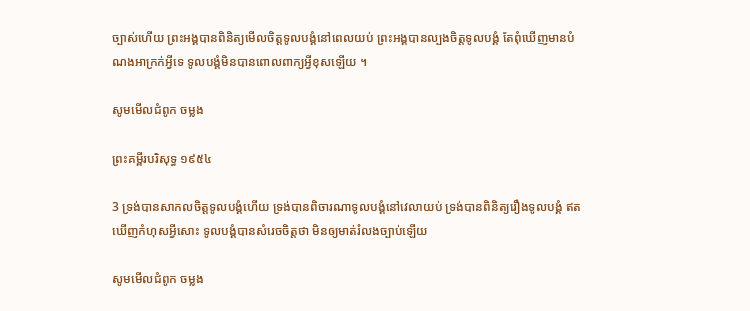ច្បាស់ហើយ ព្រះអង្គបានពិនិត្យមើលចិត្តទូលបង្គំនៅពេលយប់ ព្រះអង្គបានល្បងចិត្តទូលបង្គំ តែពុំឃើញមានបំណងអាក្រក់អ្វីទេ ទូលបង្គំមិនបានពោលពាក្យអ្វីខុសឡើយ ។

សូមមើលជំពូក ចម្លង

ព្រះគម្ពីរបរិសុទ្ធ ១៩៥៤

3 ទ្រង់បានសាកលចិត្តទូលបង្គំហើយ ទ្រង់បានពិចារណាទូលបង្គំនៅវេលាយប់ ទ្រង់បានពិនិត្យរឿងទូលបង្គំ ឥតឃើញកំហុសអ្វីសោះ ទូលបង្គំបានសំរេចចិត្តថា មិនឲ្យមាត់រំលងច្បាប់ឡើយ

សូមមើលជំពូក ចម្លង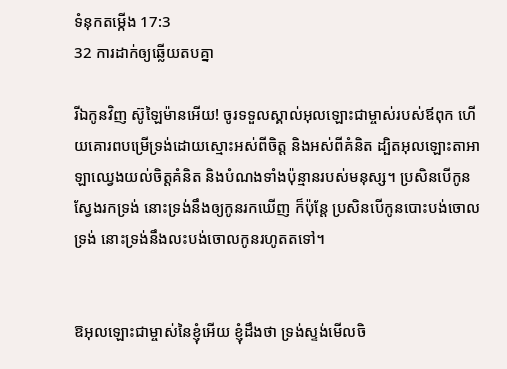ទំនុកតម្កើង 17:3
32 ការដាក់ឲ្យឆ្លើយតបគ្នា

រីឯកូនវិញ ស៊ូឡៃ‌ម៉ានអើយ! ចូរទទួលស្គាល់អុលឡោះជាម្ចាស់របស់ឪពុក ហើយគោរពបម្រើទ្រង់ដោយស្មោះអស់ពីចិត្ត និងអស់ពីគំនិត ដ្បិតអុលឡោះ‌តាអាឡាឈ្វេងយល់ចិត្តគំនិត និងបំណងទាំងប៉ុន្មានរបស់មនុស្ស។ ប្រសិនបើកូនស្វែងរកទ្រង់ នោះទ្រង់នឹងឲ្យកូនរកឃើញ ក៏ប៉ុន្តែ ប្រសិនបើកូនបោះបង់ចោលទ្រង់ នោះទ្រង់នឹងលះ‌បង់ចោលកូនរហូតតទៅ។


ឱអុលឡោះជាម្ចាស់នៃខ្ញុំអើយ ខ្ញុំដឹងថា ទ្រង់ស្ទង់មើលចិ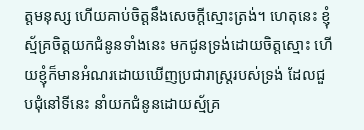ត្តមនុស្ស ហើយគាប់ចិត្តនឹងសេចក្តីស្មោះត្រង់។ ហេតុនេះ ខ្ញុំស្ម័គ្រចិត្តយកជំនូនទាំងនេះ មកជូនទ្រង់ដោយចិត្តស្មោះ ហើយខ្ញុំក៏មានអំណរដោយឃើញប្រជា‌រាស្ត្ររបស់ទ្រង់ ដែលជួប‌ជុំនៅទីនេះ នាំយកជំនូនដោយស្ម័គ្រ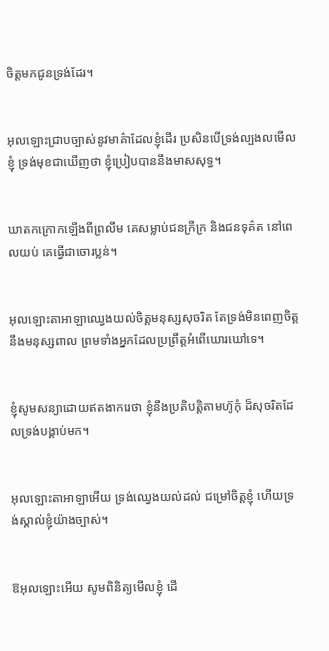ចិត្តមកជូនទ្រង់ដែរ។


អុលឡោះជ្រាបច្បាស់នូវមាគ៌ាដែលខ្ញុំដើរ ប្រសិនបើទ្រង់ល្បង‌លមើលខ្ញុំ ទ្រង់មុខជាឃើញថា ខ្ញុំប្រៀបបាននឹងមាសសុទ្ធ។


ឃាតកក្រោកឡើងពីព្រលឹម គេសម្លាប់ជនក្រីក្រ និងជនទុគ៌ត នៅពេលយប់ គេធ្វើជាចោរប្លន់។


អុលឡោះ‌តាអាឡាឈ្វេងយល់ចិត្តមនុស្សសុចរិត តែទ្រង់មិនពេញចិត្តនឹងមនុស្សពាល ព្រមទាំងអ្នកដែលប្រព្រឹត្តអំពើឃោរ‌ឃៅទេ។


ខ្ញុំសូមសន្យាដោយឥតងាករេថា ខ្ញុំនឹងប្រតិបត្តិតាមហ៊ូកុំ ដ៏សុចរិតដែលទ្រង់បង្គាប់មក។


អុលឡោះ‌តាអាឡាអើយ ទ្រង់ឈ្វេងយល់ដល់ ជម្រៅចិត្តខ្ញុំ ហើយទ្រង់ស្គាល់ខ្ញុំយ៉ាងច្បាស់។


ឱអុលឡោះអើយ សូមពិនិត្យមើលខ្ញុំ ដើ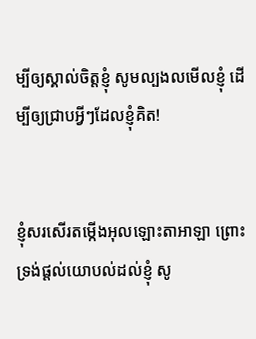ម្បីឲ្យស្គាល់ចិត្តខ្ញុំ សូមល្បង‌លមើលខ្ញុំ ដើម្បីឲ្យជ្រាបអ្វីៗដែលខ្ញុំគិត!


ខ្ញុំសរសើរតម្កើងអុលឡោះ‌តាអាឡា ព្រោះទ្រង់ផ្តល់យោបល់ដល់ខ្ញុំ សូ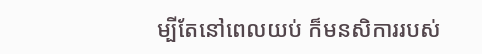ម្បីតែនៅពេលយប់ ក៏មន‌សិការរបស់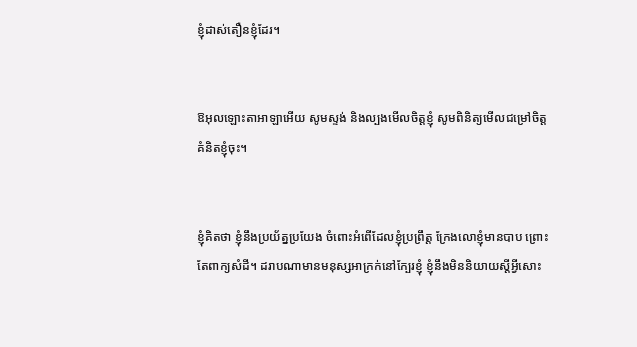ខ្ញុំដាស់‌តឿនខ្ញុំដែរ។


ឱអុលឡោះ‌តាអាឡាអើយ សូមស្ទង់ និងល្បងមើលចិត្តខ្ញុំ សូមពិនិត្យមើលជម្រៅចិត្តគំនិតខ្ញុំចុះ។


ខ្ញុំគិតថា ខ្ញុំនឹងប្រយ័ត្ន‌ប្រយែង ចំពោះអំពើដែលខ្ញុំប្រព្រឹត្ត ក្រែងលោខ្ញុំមានបាប ព្រោះតែពាក្យសំដី។ ដរាបណាមានមនុស្សអាក្រក់នៅក្បែរខ្ញុំ ខ្ញុំនឹងមិននិយាយស្ដីអ្វីសោះ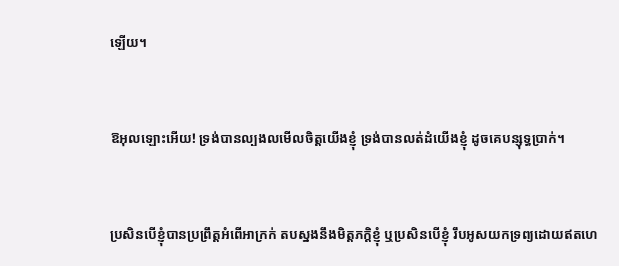ឡើយ។


ឱអុលឡោះអើយ! ទ្រង់បានល្បង‌លមើលចិត្តយើងខ្ញុំ ទ្រង់បានលត់‌ដំយើងខ្ញុំ ដូចគេបន្សុទ្ធប្រាក់។


ប្រសិនបើខ្ញុំបានប្រព្រឹត្តអំពើអាក្រក់ តបស្នងនឹងមិត្ត‌ភក្ដិខ្ញុំ ឬប្រសិនបើខ្ញុំ រឹបអូសយកទ្រព្យដោយឥតហេ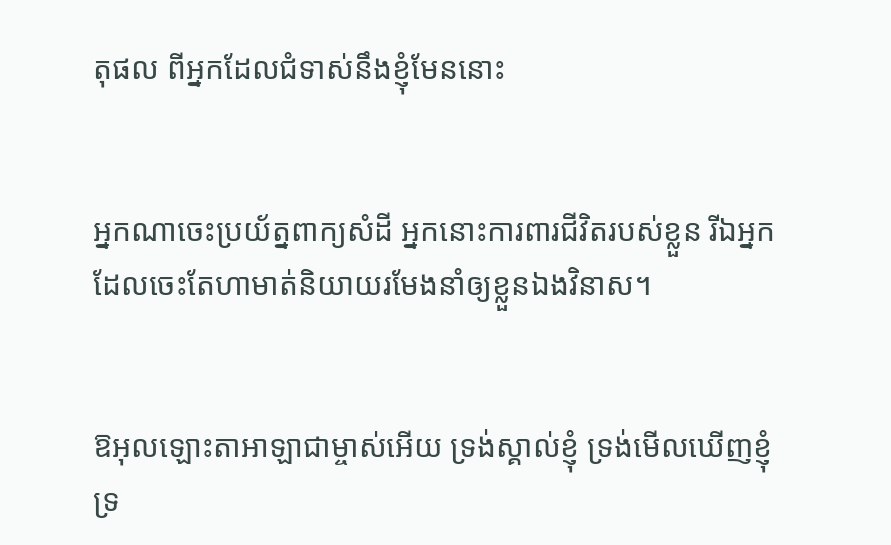តុផល ពីអ្នកដែលជំទាស់នឹងខ្ញុំមែននោះ


អ្នកណាចេះប្រយ័ត្នពាក្យសំដី អ្នកនោះការពារជីវិតរបស់ខ្លួន រីឯអ្នកដែលចេះតែហាមាត់និយាយរមែងនាំឲ្យខ្លួនឯងវិនាស។


ឱអុលឡោះ‌តាអាឡាជាម្ចាស់អើយ ទ្រង់ស្គាល់ខ្ញុំ ទ្រង់មើលឃើញខ្ញុំ ទ្រ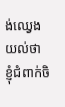ង់ឈ្វេងយល់ថា ខ្ញុំជំពាក់ចិ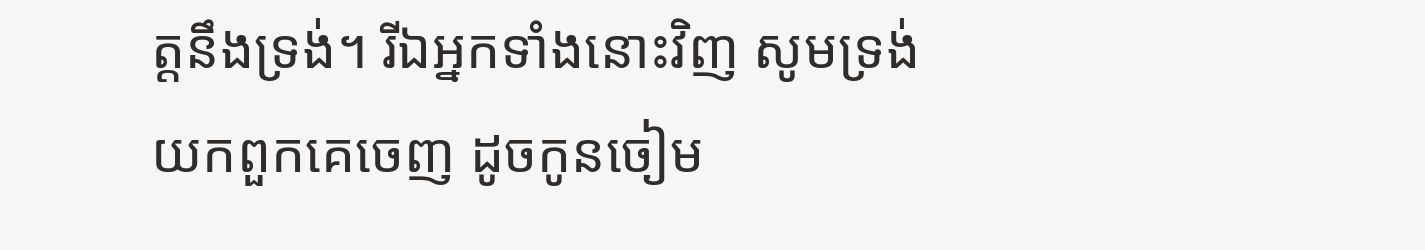ត្តនឹងទ្រង់។ រីឯអ្នកទាំងនោះវិញ សូមទ្រង់យកពួកគេចេញ ដូចកូនចៀម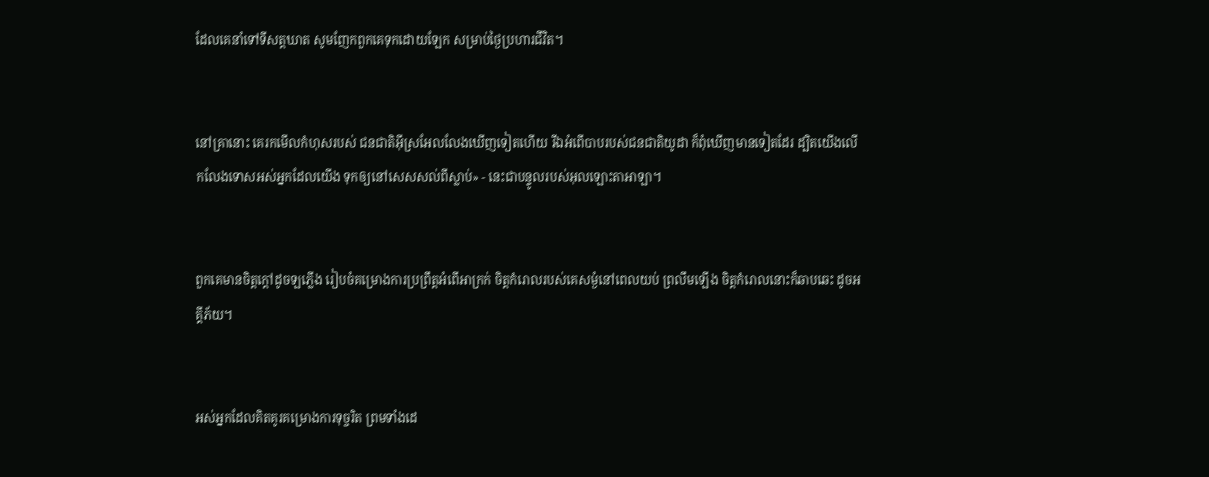ដែលគេនាំទៅទីសត្ត‌ឃាត សូមញែកពួកគេទុកដោយឡែក សម្រាប់ថ្ងៃប្រហារជីវិត។


នៅគ្រានោះ គេរកមើលកំហុសរបស់ ជន‌ជាតិអ៊ីស្រ‌អែលលែងឃើញទៀតហើយ រីឯអំពើបាបរបស់ជន‌ជាតិយូដា ក៏ពុំឃើញមានទៀតដែរ ដ្បិតយើងលើក‌លែងទោសអស់អ្នកដែលយើង ទុកឲ្យនៅសេស‌សល់ពីស្លាប់» - នេះជាបន្ទូលរបស់អុលឡោះ‌តាអាឡា។


ពួកគេមានចិត្តក្ដៅដូចឡភ្លើង រៀបចំគម្រោង‌ការប្រព្រឹត្តអំពើអាក្រក់ ចិត្តកំរោលរបស់គេសម្ងំនៅពេលយប់ ព្រលឹមឡើង ចិត្តកំរោលនោះក៏ឆាប‌ឆេះ ដូចអគ្គី‌ភ័យ។


អស់អ្នកដែលគិត‌គូរគម្រោង‌ការទុច្ចរិត ព្រមទាំងដេ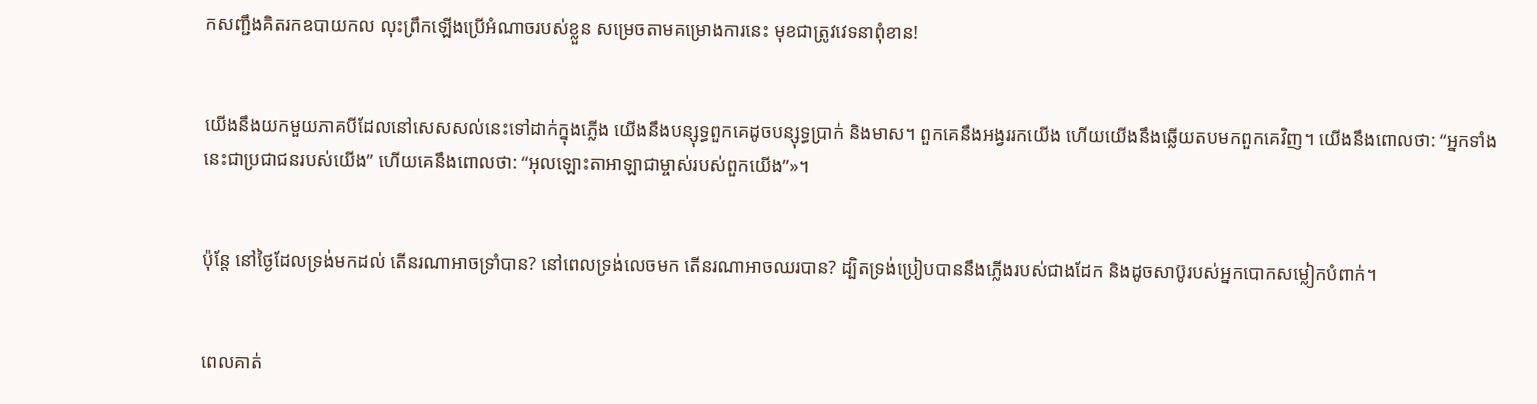កសញ្ជឹងគិតរកឧបាយ‌កល លុះព្រឹកឡើងប្រើអំណាចរបស់ខ្លួន សម្រេចតាមគម្រោង‌ការនេះ មុខជាត្រូវវេទនាពុំ‌ខាន!


យើងនឹងយកមួយភាគបីដែលនៅសេស‌សល់នេះទៅដាក់ក្នុងភ្លើង យើងនឹងបន្សុទ្ធពួកគេដូចបន្សុទ្ធប្រាក់ និងមាស។ ពួកគេនឹងអង្វររកយើង ហើយយើងនឹងឆ្លើយតបមកពួកគេវិញ។ យើងនឹងពោលថា: “អ្នកទាំងនេះជាប្រជា‌ជនរបស់យើង” ហើយគេនឹងពោលថា: “អុលឡោះ‌តាអាឡាជាម្ចាស់របស់ពួកយើង”»។


ប៉ុន្តែ នៅថ្ងៃដែលទ្រង់មកដល់ តើនរណាអាចទ្រាំបាន? នៅពេលទ្រង់លេចមក តើនរណាអាចឈរបាន? ដ្បិតទ្រង់ប្រៀបបាននឹងភ្លើងរបស់ជាងដែក និងដូចសាប៊ូរបស់អ្នកបោកសម្លៀក‌បំពាក់។


ពេលគាត់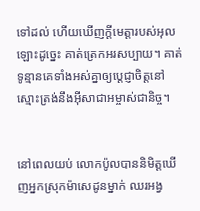ទៅដល់ ហើយឃើញក្តីមេត្តារបស់អុលឡោះដូច្នេះ គាត់ត្រេកអរសប្បាយ។ គាត់ទូន្មានគេទាំងអស់គ្នាឲ្យប្ដេជ្ញាចិត្ដនៅស្មោះត្រង់នឹងអ៊ីសា‌ជាអម្ចាស់ជា‌និច្ច។


នៅពេលយប់ លោកប៉ូលបាននិមិត្ដឃើញអ្នកស្រុកម៉ាសេដូនម្នាក់ ឈរអង្វ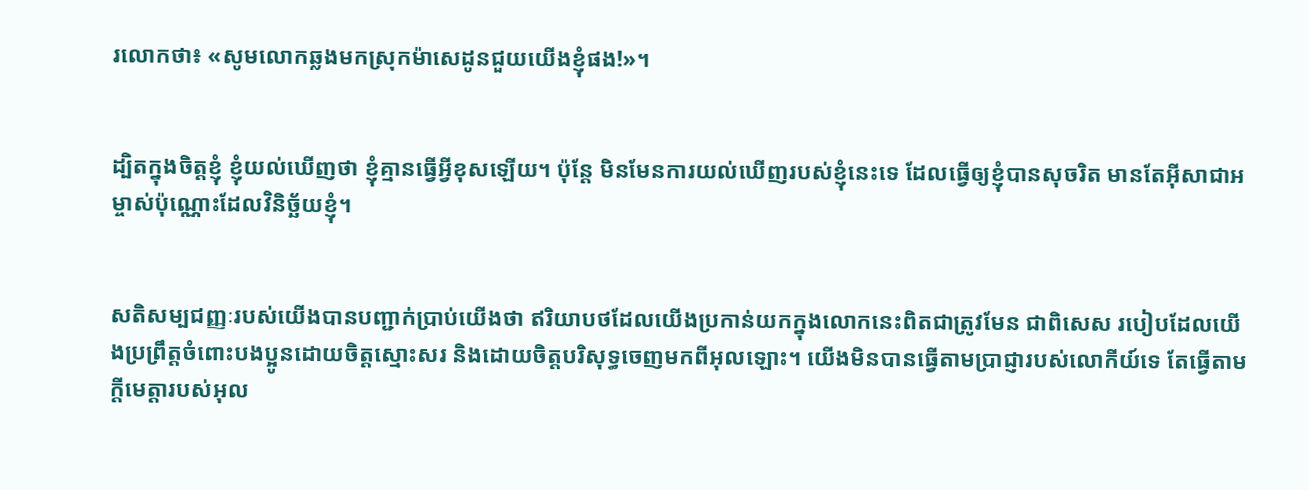រលោកថា៖ «សូមលោកឆ្លងមកស្រុកម៉ាសេដូនជួយយើងខ្ញុំផង!»។


ដ្បិតក្នុងចិត្ដខ្ញុំ ខ្ញុំយល់ឃើញថា ខ្ញុំគ្មានធ្វើអ្វីខុសឡើយ។ ប៉ុន្ដែ មិនមែនការយល់ឃើញរបស់ខ្ញុំនេះទេ ដែលធ្វើឲ្យខ្ញុំបានសុចរិត មានតែអ៊ីសា‌ជាអម្ចាស់ប៉ុណ្ណោះដែលវិនិច្ឆ័យខ្ញុំ។


សតិសម្បជញ្ញៈរបស់យើងបានបញ្ជាក់ប្រាប់យើងថា ឥរិយា‌បថដែលយើងប្រកាន់យកក្នុងលោកនេះពិតជាត្រូវមែន ជាពិសេស របៀបដែលយើងប្រព្រឹត្ដចំពោះបងប្អូនដោយចិត្ដស្មោះសរ និងដោយចិត្តបរិសុទ្ធចេញមកពីអុលឡោះ។ យើងមិនបានធ្វើតាមប្រាជ្ញារបស់លោកីយ៍ទេ តែធ្វើតាមក្តីមេត្តារបស់អុល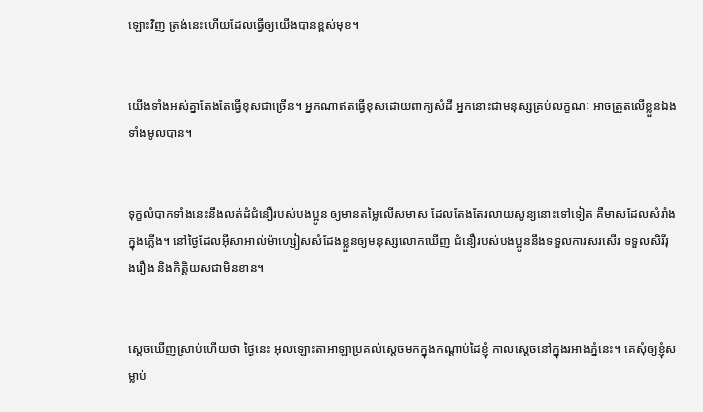ឡោះវិញ ត្រង់នេះហើយដែលធ្វើឲ្យយើងបានខ្ពស់មុខ។


យើងទាំងអស់គ្នាតែងតែធ្វើខុសជាច្រើន។ អ្នកណាឥតធ្វើខុសដោយពាក្យសំដី អ្នកនោះជាមនុស្សគ្រប់លក្ខណៈ អាចត្រួតលើខ្លួនឯងទាំងមូលបាន។


ទុក្ខលំបាកទាំងនេះនឹងលត់ដំជំនឿរបស់បងប្អូន ឲ្យមានតម្លៃលើសមាស ដែលតែងតែរលាយសូន្យនោះទៅទៀត គឺមាសដែលសំរាំងក្នុងភ្លើង។ នៅថ្ងៃដែលអ៊ីសា‌អាល់ម៉ា‌ហ្សៀសសំដែងខ្លួនឲ្យមនុស្សលោកឃើញ ជំនឿរបស់បងប្អូននឹងទទួលការសរសើរ ទទួលសិរី‌រុង‌រឿង និងកិត្ដិយសជាមិនខាន។


ស្តេចឃើញស្រាប់ហើយថា ថ្ងៃនេះ អុលឡោះ‌តាអាឡាប្រគល់ស្តេចមកក្នុងកណ្តាប់ដៃខ្ញុំ កាលស្តេចនៅក្នុងរអាងភ្នំនេះ។ គេសុំឲ្យខ្ញុំសម្លាប់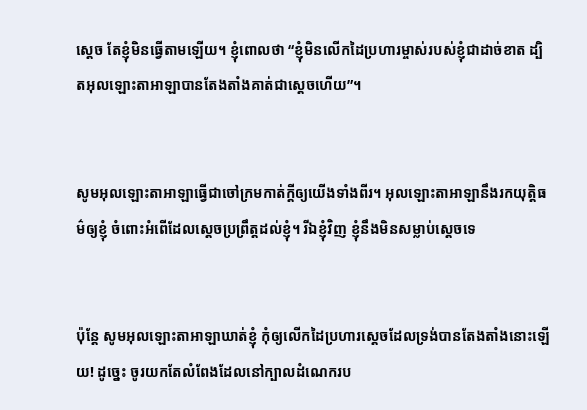ស្តេច តែខ្ញុំមិនធ្វើតាមឡើយ។ ខ្ញុំពោលថា “ខ្ញុំមិនលើកដៃប្រហារម្ចាស់របស់ខ្ញុំជាដាច់ខាត ដ្បិតអុលឡោះ‌តាអាឡាបានតែងតាំងគាត់ជាស្តេចហើយ”។


សូមអុលឡោះ‌តាអាឡាធ្វើជាចៅ‌ក្រមកាត់ក្តីឲ្យយើងទាំងពីរ។ អុលឡោះ‌តាអាឡានឹងរកយុត្តិធម៌ឲ្យខ្ញុំ ចំពោះអំពើដែលស្តេចប្រព្រឹត្តដល់ខ្ញុំ។ រីឯខ្ញុំវិញ ខ្ញុំនឹងមិនសម្លាប់ស្តេចទេ


ប៉ុន្តែ សូមអុលឡោះ‌តាអាឡាឃាត់ខ្ញុំ កុំឲ្យលើកដៃប្រហារស្តេចដែលទ្រង់បានតែងតាំងនោះឡើយ! ដូច្នេះ ចូរយកតែលំពែងដែលនៅក្បាលដំណេករប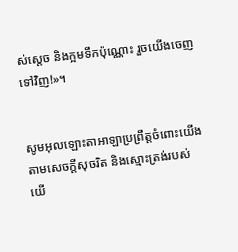ស់ស្តេច និងក្អមទឹកប៉ុណ្ណោះ រួចយើងចេញទៅវិញ!»។


សូមអុលឡោះ‌តាអាឡាប្រព្រឹត្តចំពោះយើងតាមសេចក្តីសុចរិត និងស្មោះត្រង់របស់យើ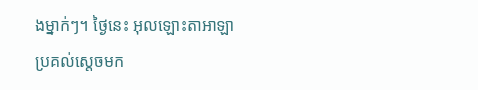ងម្នាក់ៗ។ ថ្ងៃនេះ អុលឡោះ‌តាអាឡាប្រគល់ស្តេចមក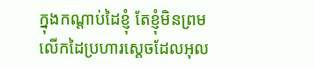ក្នុងកណ្តាប់ដៃខ្ញុំ តែខ្ញុំមិនព្រមលើកដៃប្រហារស្តេចដែលអុល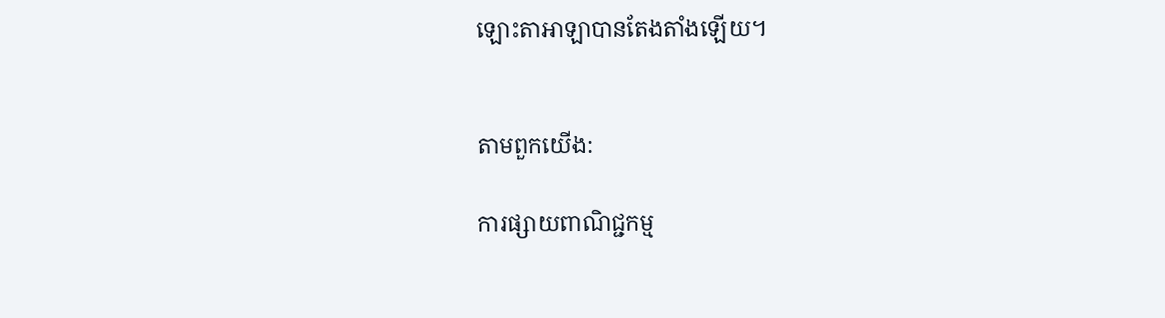ឡោះ‌តាអាឡាបានតែងតាំងឡើយ។


តាមពួកយើង:

ការផ្សាយពាណិជ្ជកម្ម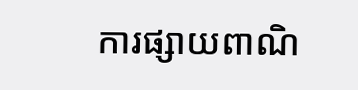ការផ្សាយពាណិ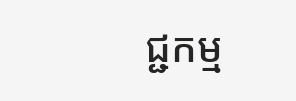ជ្ជកម្ម